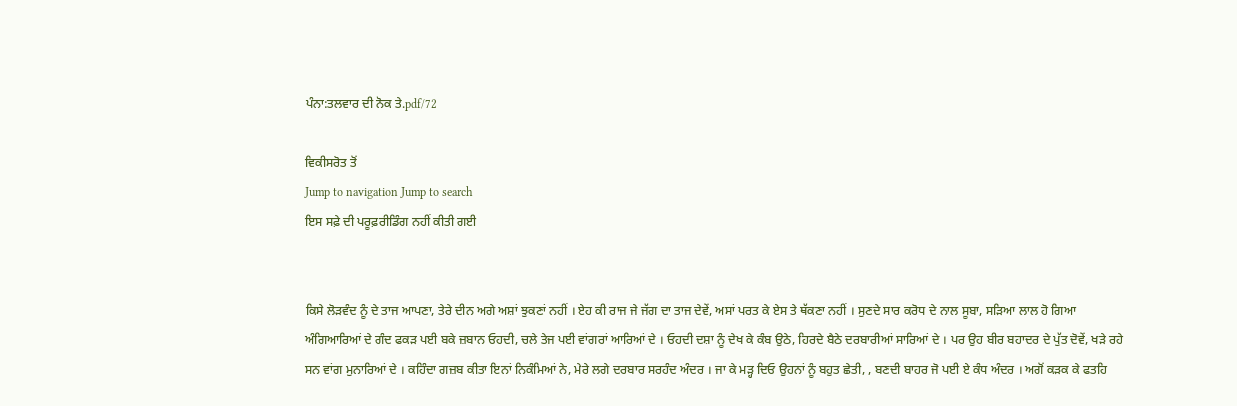ਪੰਨਾ:ਤਲਵਾਰ ਦੀ ਨੋਕ ਤੇ.pdf/72

ਵਿਕੀਸਰੋਤ ਤੋਂ
Jump to navigation Jump to search
ਇਸ ਸਫ਼ੇ ਦੀ ਪਰੂਫ਼ਰੀਡਿੰਗ ਨਹੀਂ ਕੀਤੀ ਗਈ


ਕਿਸੇ ਲੋੜਵੰਦ ਨੂੰ ਦੇ ਤਾਜ ਆਪਣਾ, ਤੇਰੇ ਦੀਨ ਅਗੇ ਅਸ਼ਾਂ ਝੁਕਣਾਂ ਨਹੀਂ । ਏਹ ਕੀ ਰਾਜ ਜੇ ਜੱਗ ਦਾ ਤਾਜ ਦੇਵੇਂ, ਅਸਾਂ ਪਰਤ ਕੇ ਏਸ ਤੇ ਥੱਕਣਾ ਨਹੀਂ । ਸੁਣਦੇ ਸਾਰ ਕਰੋਧ ਦੇ ਨਾਲ ਸੂਬਾ, ਸੜਿਆ ਲਾਲ ਹੋ ਗਿਆ ਅੰਗਿਆਰਿਆਂ ਦੇ ਗੰਦ ਫਕੜ ਪਈ ਬਕੇ ਜ਼ਬਾਨ ਓਹਦੀ, ਚਲੇ ਤੇਜ ਪਈ ਵਾਂਗਰਾਂ ਆਰਿਆਂ ਦੇ । ਓਹਦੀ ਦਸ਼ਾ ਨੂੰ ਦੇਖ ਕੇ ਕੰਬ ਉਠੇ, ਹਿਰਦੇ ਬੈਠੇ ਦਰਬਾਰੀਆਂ ਸਾਰਿਆਂ ਦੇ । ਪਰ ਉਹ ਬੀਰ ਬਹਾਦਰ ਦੇ ਪੁੱਤ ਦੋਵੇਂ, ਖੜੇ ਰਹੇ ਸਨ ਵਾਂਗ ਮੁਨਾਰਿਆਂ ਦੇ । ਕਹਿੰਦਾ ਗਜ਼ਬ ਕੀਤਾ ਇਨਾਂ ਨਿਕੰਮਿਆਂ ਨੇ, ਮੇਰੇ ਲਗੇ ਦਰਬਾਰ ਸਰਹੰਦ ਅੰਦਰ । ਜਾ ਕੇ ਮੜ੍ਹ ਦਿਓ ਉਹਨਾਂ ਨੂੰ ਬਹੁਤ ਛੇਤੀ, , ਬਣਦੀ ਬਾਹਰ ਜੋ ਪਈ ਏ ਕੰਧ ਅੰਦਰ । ਅਗੋਂ ਕੜਕ ਕੇ ਫਤਹਿ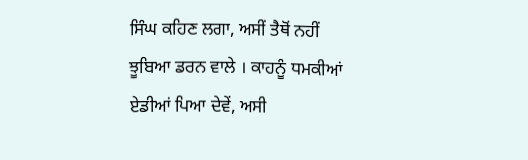ਸਿੰਘ ਕਹਿਣ ਲਗਾ, ਅਸੀਂ ਤੈਥੋਂ ਨਹੀਂ ਝੂਬਿਆ ਡਰਨ ਵਾਲੇ । ਕਾਹਨੂੰ ਧਮਕੀਆਂ ਏਡੀਆਂ ਪਿਆ ਦੇਵੇਂ, ਅਸੀ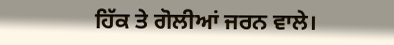ਹਿੱਕ ਤੇ ਗੋਲੀਆਂ ਜਰਨ ਵਾਲੇ।